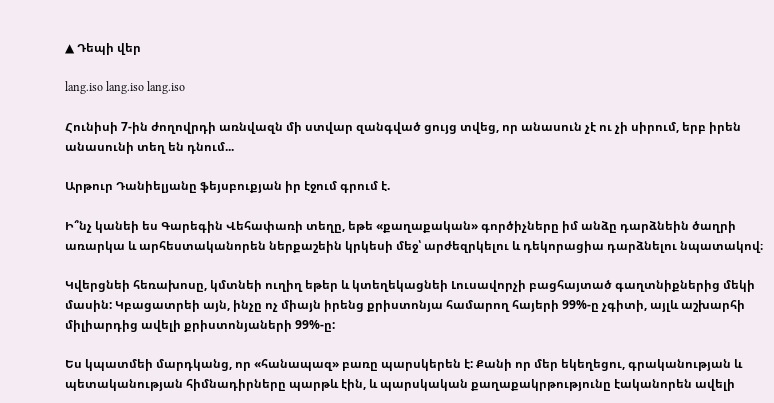▲ Դեպի վեր

lang.iso lang.iso lang.iso

Հունիսի 7-ին ժողովրդի առնվազն մի ստվար զանգված ցույց տվեց, որ անասուն չէ ու չի սիրում, երբ իրեն անասունի տեղ են դնում...

Արթուր Դանիելյանը ֆեյսբուքյան իր էջում գրում է.

Ի՞նչ կանեի ես Գարեգին Վեհափառի տեղը, եթե «քաղաքական» գործիչները իմ անձը դարձնեին ծաղրի առարկա և արհեստականորեն ներքաշեին կրկեսի մեջ՝ արժեզրկելու և դեկորացիա դարձնելու նպատակով։

Կվերցնեի հեռախոսը, կմտնեի ուղիղ եթեր և կտեղեկացնեի Լուսավորչի բացհայտած գաղտնիքներից մեկի մասին: Կբացատրեի այն, ինչը ոչ միայն իրենց քրիստոնյա համարող հայերի 99%-ը չգիտի, այլև աշխարհի միլիարդից ավելի քրիստոնյաների 99%-ը:

Ես կպատմեի մարդկանց, որ «հանապազ» բառը պարսկերեն է: Քանի որ մեր եկեղեցու, գրականության և պետականության հիմնադիրները պարթև էին, և պարսկական քաղաքակրթությունը էականորեն ավելի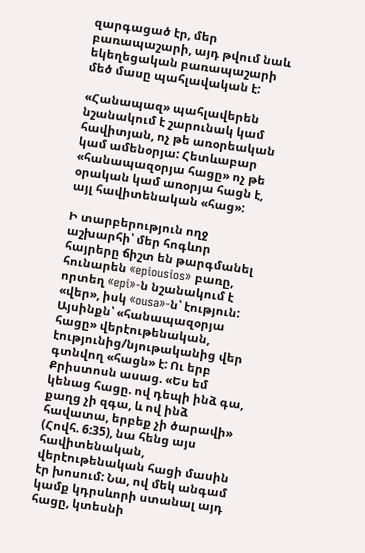զարգացած էր, մեր բառապաշարի, այդ թվում նաև եկեղեցական բառապաշարի մեծ մասը պահլավական է:

«Հանապազ» պահլավերեն նշանակում է շարունակ կամ հավիտյան, ոչ թե առօրեական կամ ամենօրյա: Հետևաբար «հանապազօրյա հացը» ոչ թե օրական կամ առօրյա հացն է, այլ հավիտենական «հաց»:

Ի տարբերություն ողջ աշխարհի՝ մեր հոգևոր հայրերը ճիշտ են թարգմանել հունարեն «epiousios» բառը, որտեղ «epi»-ն նշանակում է «վեր», իսկ «ousa»-ն՝ էություն: Այսինքն՝ «հանապազօրյա հացը» վերէութենական, էությունից/նյութականից վեր գտնվող «հացն» է: Ու երբ Քրիստոսն ասաց. «Ես եմ կենաց հացը. ով դեպի ինձ գա, քաղց չի զգա, և ով ինձ հավատա, երբեք չի ծարավի» (Հովհ. 6:35), նա հենց այս հավիտենական, վերէութենական հացի մասին էր խոսում: Նա, ով մեկ անգամ կամք կդրսևորի ստանալ այդ հացը, կտեսնի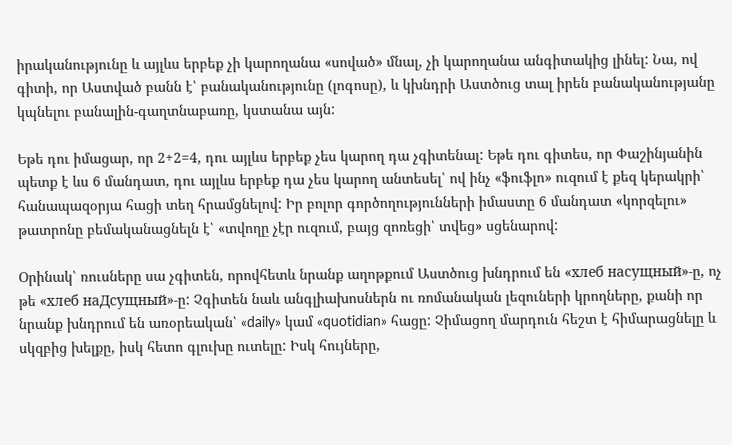իրականությունը և այլևս երբեք չի կարողանա «սոված» մնալ, չի կարողանա անգիտակից լինել: Նա, ով գիտի, որ Աստված բանն է՝ բանականությունը (լոգոսը), և կխնդրի Աստծուց տալ իրեն բանականությանը կպնելու բանալին-գաղտնաբառը, կստանա այն:

Եթե դու իմացար, որ 2+2=4, դու այլևս երբեք չես կարող դա չգիտենալ: Եթե դու գիտես, որ Փաշինյանին պետք է ևս 6 մանդատ, դու այլևս երբեք դա չես կարող անտեսել՝ ով ինչ «ֆուֆլո» ուզում է քեզ կերակրի՝ հանապազօրյա հացի տեղ հրամցնելով: Իր բոլոր գործողությունների իմաստը 6 մանդատ «կորզելու» թատրոնը բեմականացնելն է՝ «տվողը չէր ուզում, բայց զոռեցի՝ տվեց» սցենարով:

Օրինակ՝ ռուսները սա չգիտեն, որովհետև նրանք աղոթքում Աստծուց խնդրում են «хлеб насущный»-ը, ոչ թե «хлеб наДсущный»-ը: Չգիտեն նաև անգլիախոսներն ու ռոմանական լեզուների կրողները, քանի որ նրանք խնդրում են առօրեական՝ «daily» կամ «quotidian» հացը: Չիմացող մարդուն հեշտ է հիմարացնելը և սկզբից խելքը, իսկ հետո գլուխը ուտելը: Իսկ հույները,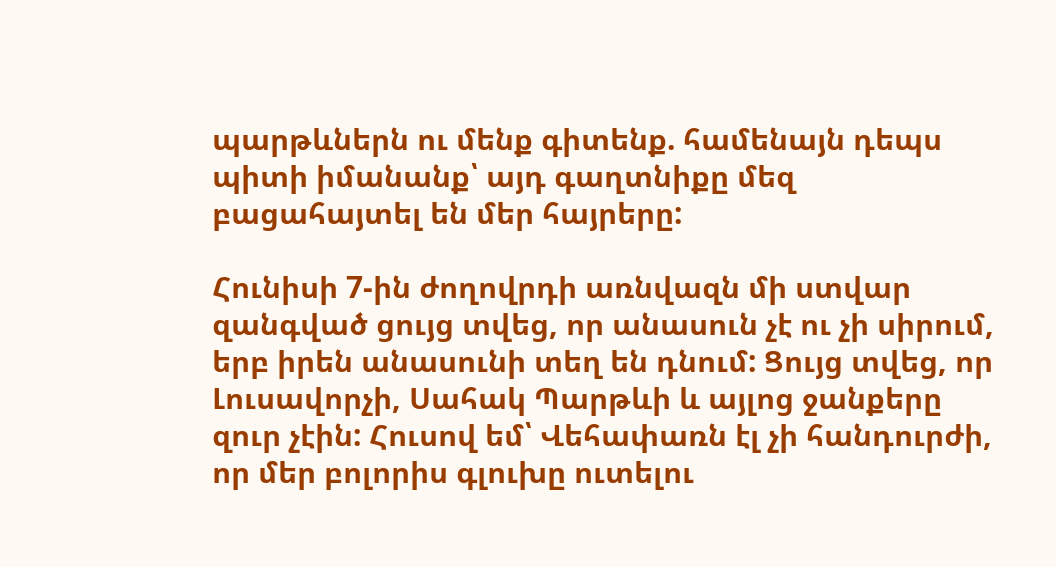պարթևներն ու մենք գիտենք. համենայն դեպս պիտի իմանանք՝ այդ գաղտնիքը մեզ բացահայտել են մեր հայրերը:

Հունիսի 7-ին ժողովրդի առնվազն մի ստվար զանգված ցույց տվեց, որ անասուն չէ ու չի սիրում, երբ իրեն անասունի տեղ են դնում: Ցույց տվեց, որ Լուսավորչի, Սահակ Պարթևի և այլոց ջանքերը զուր չէին: Հուսով եմ՝ Վեհափառն էլ չի հանդուրժի, որ մեր բոլորիս գլուխը ուտելու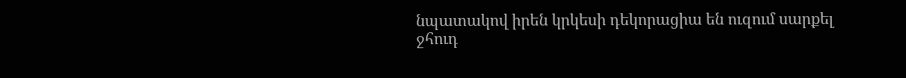նպատակով իրեն կրկեսի դեկորացիա են ուզում սարքել ջհուդ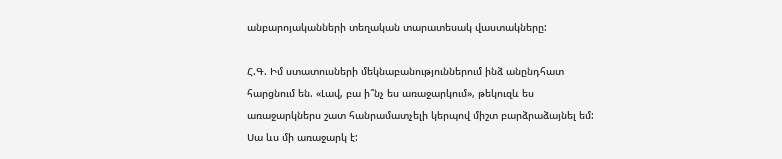անբարոյականների տեղական տարատեսակ վաստակները:

Հ.Գ. Իմ ստատուսների մեկնաբանություններում ինձ անընդհատ հարցնում են. «Լավ, բա ի՞նչ ես առաջարկում», թեկուզև ես առաջարկներս շատ հանրամատչելի կերպով միշտ բարձրաձայնել եմ: Սա ևս մի առաջարկ է: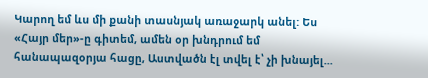Կարող եմ ևս մի քանի տասնյակ առաջարկ անել: Ես «Հայր մեր»-ը գիտեմ, ամեն օր խնդրում եմ հանապազօրյա հացը, Աստվածն էլ տվել է՝ չի խնայել...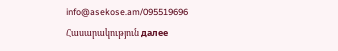info@asekose.am/095519696
Հասարակություն далее